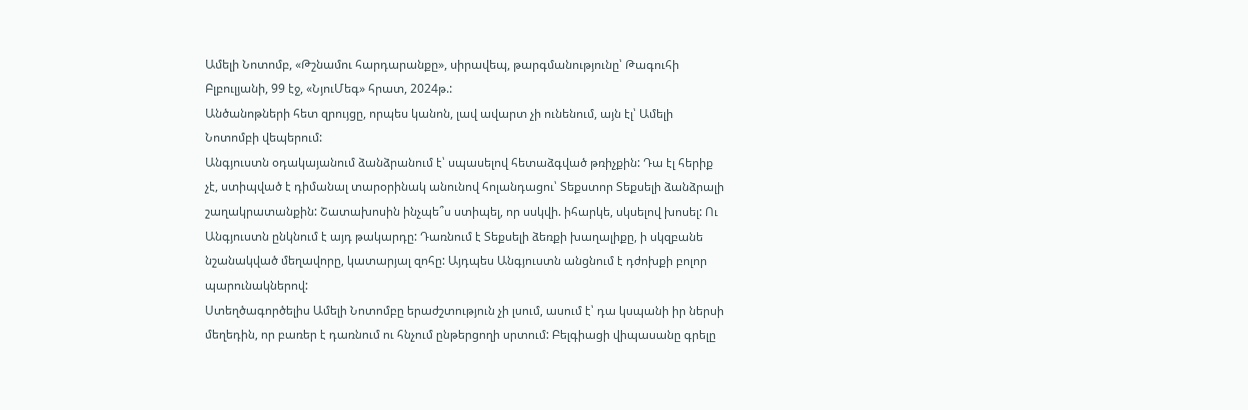Ամելի Նոտոմբ, «Թշնամու հարդարանքը», սիրավեպ, թարգմանությունը՝ Թագուհի Բլբուլյանի, 99 էջ, «ՆյուՄեգ» հրատ, 2024թ.:
Անծանոթների հետ զրույցը, որպես կանոն, լավ ավարտ չի ունենում, այն էլ՝ Ամելի Նոտոմբի վեպերում:
Անգյուստն օդակայանում ձանձրանում է՝ սպասելով հետաձգված թռիչքին: Դա էլ հերիք չէ, ստիպված է դիմանալ տարօրինակ անունով հոլանդացու՝ Տեքստոր Տեքսելի ձանձրալի շաղակրատանքին: Շատախոսին ինչպե՞ս ստիպել, որ սսկվի. իհարկե, սկսելով խոսել: Ու Անգյուստն ընկնում է այդ թակարդը: Դառնում է Տեքսելի ձեռքի խաղալիքը, ի սկզբանե նշանակված մեղավորը, կատարյալ զոհը: Այդպես Անգյուստն անցնում է դժոխքի բոլոր պարունակներով:
Ստեղծագործելիս Ամելի Նոտոմբը երաժշտություն չի լսում, ասում է՝ դա կսպանի իր ներսի մեղեդին, որ բառեր է դառնում ու հնչում ընթերցողի սրտում: Բելգիացի վիպասանը գրելը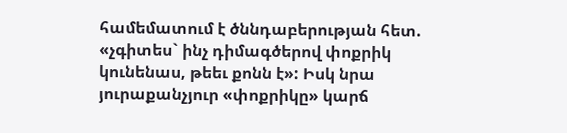համեմատում է ծննդաբերության հետ. «չգիտես` ինչ դիմագծերով փոքրիկ կունենաս, թեեւ քոնն է»: Իսկ նրա յուրաքանչյուր «փոքրիկը» կարճ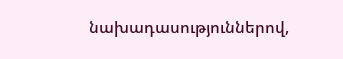նախադասություններով,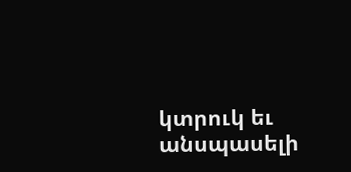կտրուկ եւ անսպասելի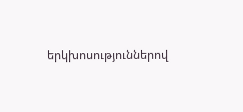երկխոսություններով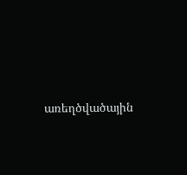առեղծվածային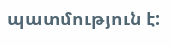պատմություն է: